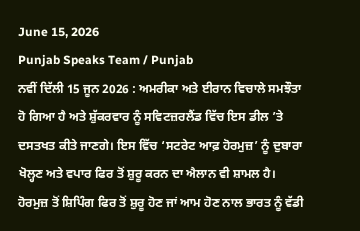June 15, 2026
Punjab Speaks Team / Punjab
ਨਵੀਂ ਦਿੱਲੀ 15 ਜੂਨ 2026 : ਅਮਰੀਕਾ ਅਤੇ ਈਰਾਨ ਵਿਚਾਲੇ ਸਮਝੌਤਾ ਹੋ ਗਿਆ ਹੈ ਅਤੇ ਸ਼ੁੱਕਰਵਾਰ ਨੂੰ ਸਵਿਟਜ਼ਰਲੈਂਡ ਵਿੱਚ ਇਸ ਡੀਲ ’ਤੇ ਦਸਤਖਤ ਕੀਤੇ ਜਾਣਗੇ। ਇਸ ਵਿੱਚ ‘ਸਟਰੇਟ ਆਫ਼ ਹੋਰਮੁਜ਼’ ਨੂੰ ਦੁਬਾਰਾ ਖੋਲ੍ਹਣ ਅਤੇ ਵਪਾਰ ਫਿਰ ਤੋਂ ਸ਼ੁਰੂ ਕਰਨ ਦਾ ਐਲਾਨ ਵੀ ਸ਼ਾਮਲ ਹੈ।
ਹੋਰਮੁਜ਼ ਤੋਂ ਸ਼ਿਪਿੰਗ ਫਿਰ ਤੋਂ ਸ਼ੁਰੂ ਹੋਣ ਜਾਂ ਆਮ ਹੋਣ ਨਾਲ ਭਾਰਤ ਨੂੰ ਵੱਡੀ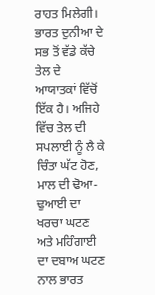ਰਾਹਤ ਮਿਲੇਗੀ। ਭਾਰਤ ਦੁਨੀਆ ਦੇ ਸਭ ਤੋਂ ਵੱਡੇ ਕੱਚੇ ਤੇਲ ਦੇ ਆਯਾਤਕਾਂ ਵਿੱਚੋਂ ਇੱਕ ਹੈ। ਅਜਿਹੇ ਵਿੱਚ ਤੇਲ ਦੀ ਸਪਲਾਈ ਨੂੰ ਲੈ ਕੇ ਚਿੰਤਾ ਘੱਟ ਹੋਣ, ਮਾਲ ਦੀ ਢੋਆ-ਢੁਆਈ ਦਾ ਖਰਚਾ ਘਟਣ ਅਤੇ ਮਹਿੰਗਾਈ ਦਾ ਦਬਾਅ ਘਟਣ ਨਾਲ ਭਾਰਤ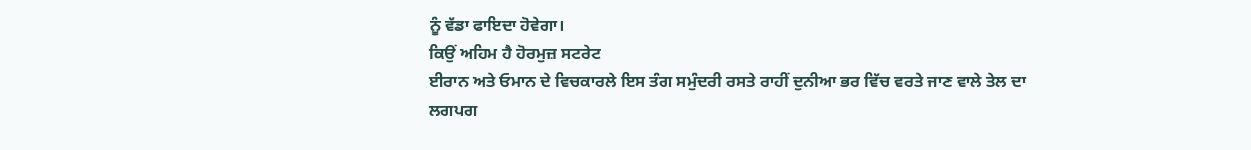ਨੂੰ ਵੱਡਾ ਫਾਇਦਾ ਹੋਵੇਗਾ।
ਕਿਉਂ ਅਹਿਮ ਹੈ ਹੋਰਮੁਜ਼ ਸਟਰੇਟ
ਈਰਾਨ ਅਤੇ ਓਮਾਨ ਦੇ ਵਿਚਕਾਰਲੇ ਇਸ ਤੰਗ ਸਮੁੰਦਰੀ ਰਸਤੇ ਰਾਹੀਂ ਦੁਨੀਆ ਭਰ ਵਿੱਚ ਵਰਤੇ ਜਾਣ ਵਾਲੇ ਤੇਲ ਦਾ ਲਗਪਗ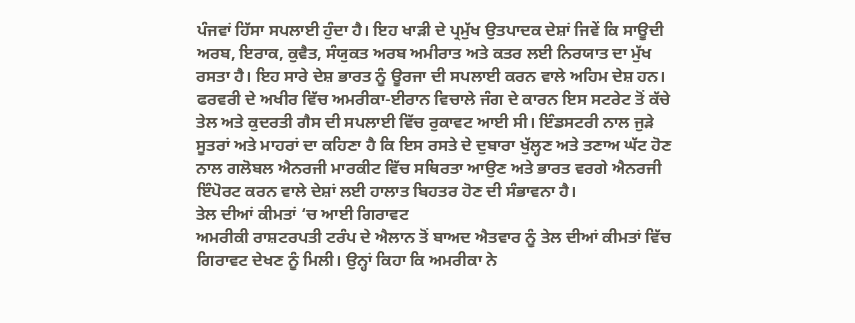ਪੰਜਵਾਂ ਹਿੱਸਾ ਸਪਲਾਈ ਹੁੰਦਾ ਹੈ। ਇਹ ਖਾੜੀ ਦੇ ਪ੍ਰਮੁੱਖ ਉਤਪਾਦਕ ਦੇਸ਼ਾਂ ਜਿਵੇਂ ਕਿ ਸਾਊਦੀ ਅਰਬ, ਇਰਾਕ, ਕੁਵੈਤ, ਸੰਯੁਕਤ ਅਰਬ ਅਮੀਰਾਤ ਅਤੇ ਕਤਰ ਲਈ ਨਿਰਯਾਤ ਦਾ ਮੁੱਖ ਰਸਤਾ ਹੈ। ਇਹ ਸਾਰੇ ਦੇਸ਼ ਭਾਰਤ ਨੂੰ ਊਰਜਾ ਦੀ ਸਪਲਾਈ ਕਰਨ ਵਾਲੇ ਅਹਿਮ ਦੇਸ਼ ਹਨ।
ਫਰਵਰੀ ਦੇ ਅਖੀਰ ਵਿੱਚ ਅਮਰੀਕਾ-ਈਰਾਨ ਵਿਚਾਲੇ ਜੰਗ ਦੇ ਕਾਰਨ ਇਸ ਸਟਰੇਟ ਤੋਂ ਕੱਚੇ ਤੇਲ ਅਤੇ ਕੁਦਰਤੀ ਗੈਸ ਦੀ ਸਪਲਾਈ ਵਿੱਚ ਰੁਕਾਵਟ ਆਈ ਸੀ। ਇੰਡਸਟਰੀ ਨਾਲ ਜੁੜੇ ਸੂਤਰਾਂ ਅਤੇ ਮਾਹਰਾਂ ਦਾ ਕਹਿਣਾ ਹੈ ਕਿ ਇਸ ਰਸਤੇ ਦੇ ਦੁਬਾਰਾ ਖੁੱਲ੍ਹਣ ਅਤੇ ਤਣਾਅ ਘੱਟ ਹੋਣ ਨਾਲ ਗਲੋਬਲ ਐਨਰਜੀ ਮਾਰਕੀਟ ਵਿੱਚ ਸਥਿਰਤਾ ਆਉਣ ਅਤੇ ਭਾਰਤ ਵਰਗੇ ਐਨਰਜੀ ਇੰਪੋਰਟ ਕਰਨ ਵਾਲੇ ਦੇਸ਼ਾਂ ਲਈ ਹਾਲਾਤ ਬਿਹਤਰ ਹੋਣ ਦੀ ਸੰਭਾਵਨਾ ਹੈ।
ਤੇਲ ਦੀਆਂ ਕੀਮਤਾਂ ‘ਚ ਆਈ ਗਿਰਾਵਟ
ਅਮਰੀਕੀ ਰਾਸ਼ਟਰਪਤੀ ਟਰੰਪ ਦੇ ਐਲਾਨ ਤੋਂ ਬਾਅਦ ਐਤਵਾਰ ਨੂੰ ਤੇਲ ਦੀਆਂ ਕੀਮਤਾਂ ਵਿੱਚ ਗਿਰਾਵਟ ਦੇਖਣ ਨੂੰ ਮਿਲੀ। ਉਨ੍ਹਾਂ ਕਿਹਾ ਕਿ ਅਮਰੀਕਾ ਨੇ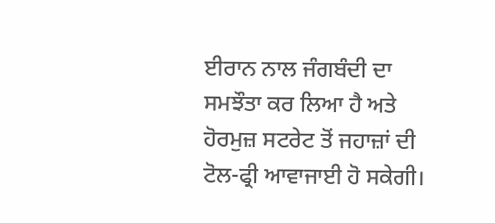ਈਰਾਨ ਨਾਲ ਜੰਗਬੰਦੀ ਦਾ ਸਮਝੌਤਾ ਕਰ ਲਿਆ ਹੈ ਅਤੇ ਹੋਰਮੁਜ਼ ਸਟਰੇਟ ਤੋਂ ਜਹਾਜ਼ਾਂ ਦੀ ਟੋਲ-ਫ੍ਰੀ ਆਵਾਜਾਈ ਹੋ ਸਕੇਗੀ।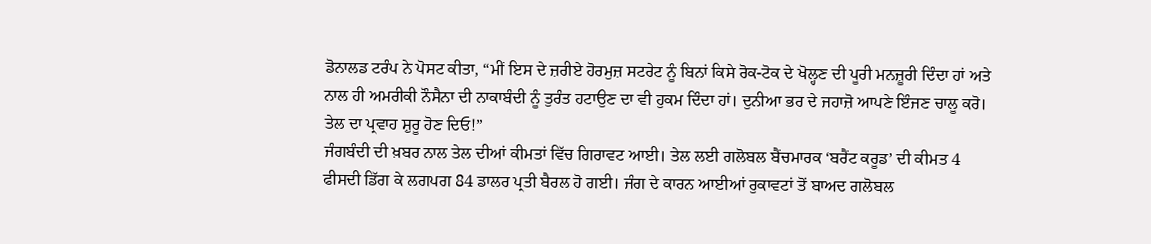ਡੋਨਾਲਡ ਟਰੰਪ ਨੇ ਪੋਸਟ ਕੀਤਾ, “ਮੀਂ ਇਸ ਦੇ ਜ਼ਰੀਏ ਹੋਰਮੁਜ਼ ਸਟਰੇਟ ਨੂੰ ਬਿਨਾਂ ਕਿਸੇ ਰੋਕ-ਟੋਕ ਦੇ ਖੋਲ੍ਹਣ ਦੀ ਪੂਰੀ ਮਨਜ਼ੂਰੀ ਦਿੰਦਾ ਹਾਂ ਅਤੇ ਨਾਲ ਹੀ ਅਮਰੀਕੀ ਨੌਸੈਨਾ ਦੀ ਨਾਕਾਬੰਦੀ ਨੂੰ ਤੁਰੰਤ ਹਟਾਉਣ ਦਾ ਵੀ ਹੁਕਮ ਦਿੰਦਾ ਹਾਂ। ਦੁਨੀਆ ਭਰ ਦੇ ਜਹਾਜ਼ੋ ਆਪਣੇ ਇੰਜਣ ਚਾਲੂ ਕਰੋ। ਤੇਲ ਦਾ ਪ੍ਰਵਾਹ ਸ਼ੁਰੂ ਹੋਣ ਦਿਓ!”
ਜੰਗਬੰਦੀ ਦੀ ਖ਼ਬਰ ਨਾਲ ਤੇਲ ਦੀਆਂ ਕੀਮਤਾਂ ਵਿੱਚ ਗਿਰਾਵਟ ਆਈ। ਤੇਲ ਲਈ ਗਲੋਬਲ ਬੈਂਚਮਾਰਕ ‘ਬਰੈਂਟ ਕਰੂਡ’ ਦੀ ਕੀਮਤ 4 ਫੀਸਦੀ ਡਿੱਗ ਕੇ ਲਗਪਗ 84 ਡਾਲਰ ਪ੍ਰਤੀ ਬੈਰਲ ਹੋ ਗਈ। ਜੰਗ ਦੇ ਕਾਰਨ ਆਈਆਂ ਰੁਕਾਵਟਾਂ ਤੋਂ ਬਾਅਦ ਗਲੋਬਲ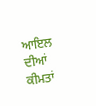ਆਇਲ ਦੀਆਂ ਕੀਮਤਾਂ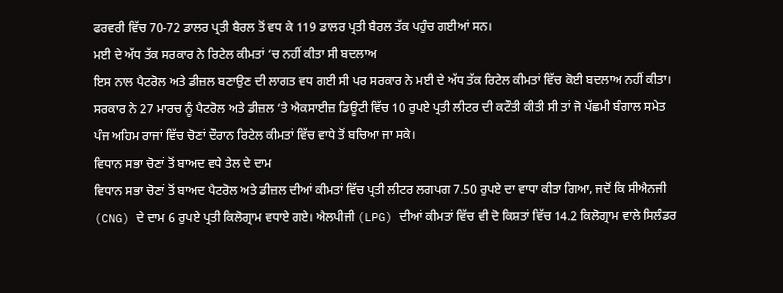ਫਰਵਰੀ ਵਿੱਚ 70-72 ਡਾਲਰ ਪ੍ਰਤੀ ਬੈਰਲ ਤੋਂ ਵਧ ਕੇ 119 ਡਾਲਰ ਪ੍ਰਤੀ ਬੈਰਲ ਤੱਕ ਪਹੁੰਚ ਗਈਆਂ ਸਨ।
ਮਈ ਦੇ ਅੱਧ ਤੱਕ ਸਰਕਾਰ ਨੇ ਰਿਟੇਲ ਕੀਮਤਾਂ ‘ਚ ਨਹੀਂ ਕੀਤਾ ਸੀ ਬਦਲਾਅ
ਇਸ ਨਾਲ ਪੈਟਰੋਲ ਅਤੇ ਡੀਜ਼ਲ ਬਣਾਉਣ ਦੀ ਲਾਗਤ ਵਧ ਗਈ ਸੀ ਪਰ ਸਰਕਾਰ ਨੇ ਮਈ ਦੇ ਅੱਧ ਤੱਕ ਰਿਟੇਲ ਕੀਮਤਾਂ ਵਿੱਚ ਕੋਈ ਬਦਲਾਅ ਨਹੀਂ ਕੀਤਾ। ਸਰਕਾਰ ਨੇ 27 ਮਾਰਚ ਨੂੰ ਪੈਟਰੋਲ ਅਤੇ ਡੀਜ਼ਲ ‘ਤੇ ਐਕਸਾਈਜ਼ ਡਿਊਟੀ ਵਿੱਚ 10 ਰੁਪਏ ਪ੍ਰਤੀ ਲੀਟਰ ਦੀ ਕਟੌਤੀ ਕੀਤੀ ਸੀ ਤਾਂ ਜੋ ਪੱਛਮੀ ਬੰਗਾਲ ਸਮੇਤ ਪੰਜ ਅਹਿਮ ਰਾਜਾਂ ਵਿੱਚ ਚੋਣਾਂ ਦੌਰਾਨ ਰਿਟੇਲ ਕੀਮਤਾਂ ਵਿੱਚ ਵਾਧੇ ਤੋਂ ਬਚਿਆ ਜਾ ਸਕੇ।
ਵਿਧਾਨ ਸਭਾ ਚੋਣਾਂ ਤੋਂ ਬਾਅਦ ਵਧੇ ਤੇਲ ਦੇ ਦਾਮ
ਵਿਧਾਨ ਸਭਾ ਚੋਣਾਂ ਤੋਂ ਬਾਅਦ ਪੈਟਰੋਲ ਅਤੇ ਡੀਜ਼ਲ ਦੀਆਂ ਕੀਮਤਾਂ ਵਿੱਚ ਪ੍ਰਤੀ ਲੀਟਰ ਲਗਪਗ 7.50 ਰੁਪਏ ਦਾ ਵਾਧਾ ਕੀਤਾ ਗਿਆ, ਜਦੋਂ ਕਿ ਸੀਐਨਜੀ (CNG) ਦੇ ਦਾਮ 6 ਰੁਪਏ ਪ੍ਰਤੀ ਕਿਲੋਗ੍ਰਾਮ ਵਧਾਏ ਗਏ। ਐਲਪੀਜੀ (LPG) ਦੀਆਂ ਕੀਮਤਾਂ ਵਿੱਚ ਵੀ ਦੋ ਕਿਸ਼ਤਾਂ ਵਿੱਚ 14.2 ਕਿਲੋਗ੍ਰਾਮ ਵਾਲੇ ਸਿਲੰਡਰ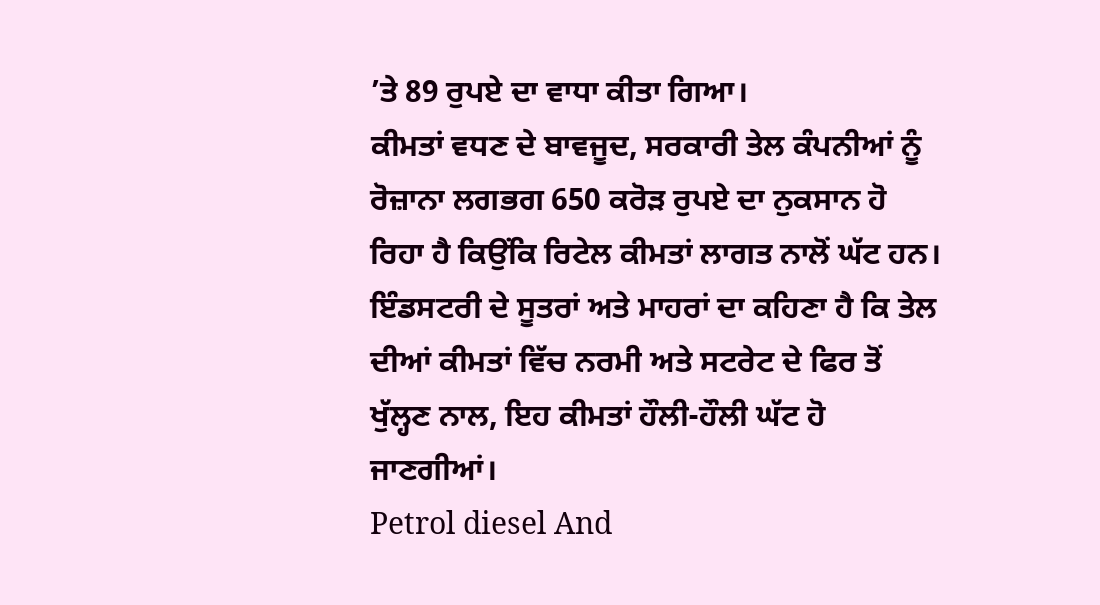’ਤੇ 89 ਰੁਪਏ ਦਾ ਵਾਧਾ ਕੀਤਾ ਗਿਆ।
ਕੀਮਤਾਂ ਵਧਣ ਦੇ ਬਾਵਜੂਦ, ਸਰਕਾਰੀ ਤੇਲ ਕੰਪਨੀਆਂ ਨੂੰ ਰੋਜ਼ਾਨਾ ਲਗਭਗ 650 ਕਰੋੜ ਰੁਪਏ ਦਾ ਨੁਕਸਾਨ ਹੋ ਰਿਹਾ ਹੈ ਕਿਉਂਕਿ ਰਿਟੇਲ ਕੀਮਤਾਂ ਲਾਗਤ ਨਾਲੋਂ ਘੱਟ ਹਨ। ਇੰਡਸਟਰੀ ਦੇ ਸੂਤਰਾਂ ਅਤੇ ਮਾਹਰਾਂ ਦਾ ਕਹਿਣਾ ਹੈ ਕਿ ਤੇਲ ਦੀਆਂ ਕੀਮਤਾਂ ਵਿੱਚ ਨਰਮੀ ਅਤੇ ਸਟਰੇਟ ਦੇ ਫਿਰ ਤੋਂ ਖੁੱਲ੍ਹਣ ਨਾਲ, ਇਹ ਕੀਮਤਾਂ ਹੌਲੀ-ਹੌਲੀ ਘੱਟ ਹੋ ਜਾਣਗੀਆਂ।
Petrol diesel And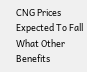CNG Prices Expected To Fall What Other Benefits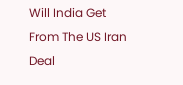Will India Get From The US Iran Deal